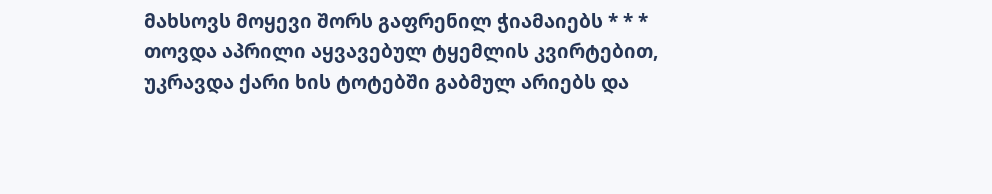მახსოვს მოყევი შორს გაფრენილ ჭიამაიებს * * * თოვდა აპრილი აყვავებულ ტყემლის კვირტებით, უკრავდა ქარი ხის ტოტებში გაბმულ არიებს და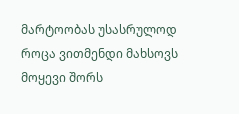მარტოობას უსასრულოდ როცა ვითმენდი მახსოვს მოყევი შორს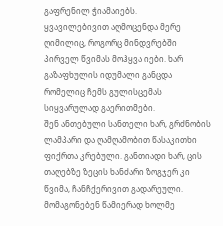გაფრენილ ჭიამაიებს.
ყვავილებივით აღმოცენდა მერე ღიმილიც, როგორც მინდვრებში პირველ წვიმას მოჰყვა იები. ხარ გაზაფხულის იდუმალი განცდა რომელიც ჩემს გულისცემას სიყვარულად გაერითმები.
შენ ანთებული სანთელი ხარ, გრძნობის ლამპარი და ღამღამობით წასაკითხი ფიქრთა კრებული. განთიადი ხარ, ცის თაღებზე ზეცის ხანძარი ზოგჯერ კი წვიმა, ჩანჩქერივით გადარეული.
მომაგონებენ წამიერად ხოლმე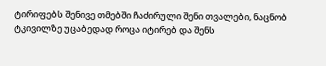ტირიფებს შენივე თმებში ჩაძირული შენი თვალები, ნაცნობ ტკივილზე უცაბედად როცა იტირებ და შენს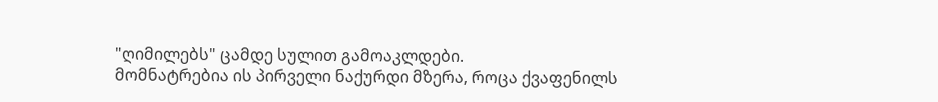"ღიმილებს" ცამდე სულით გამოაკლდები.
მომნატრებია ის პირველი ნაქურდი მზერა, როცა ქვაფენილს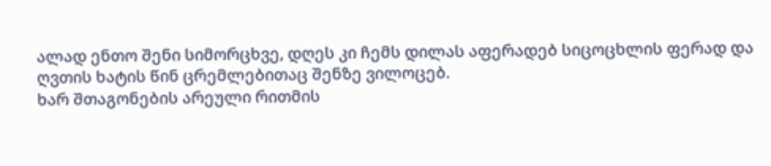ალად ენთო შენი სიმორცხვე, დღეს კი ჩემს დილას აფერადებ სიცოცხლის ფერად და ღვთის ხატის წინ ცრემლებითაც შენზე ვილოცებ.
ხარ შთაგონების არეული რითმის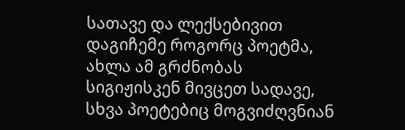სათავე და ლექსებივით დაგიჩემე როგორც პოეტმა, ახლა ამ გრძნობას სიგიჟისკენ მივცეთ სადავე, სხვა პოეტებიც მოგვიძღვნიან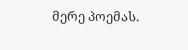მერე პოემას.